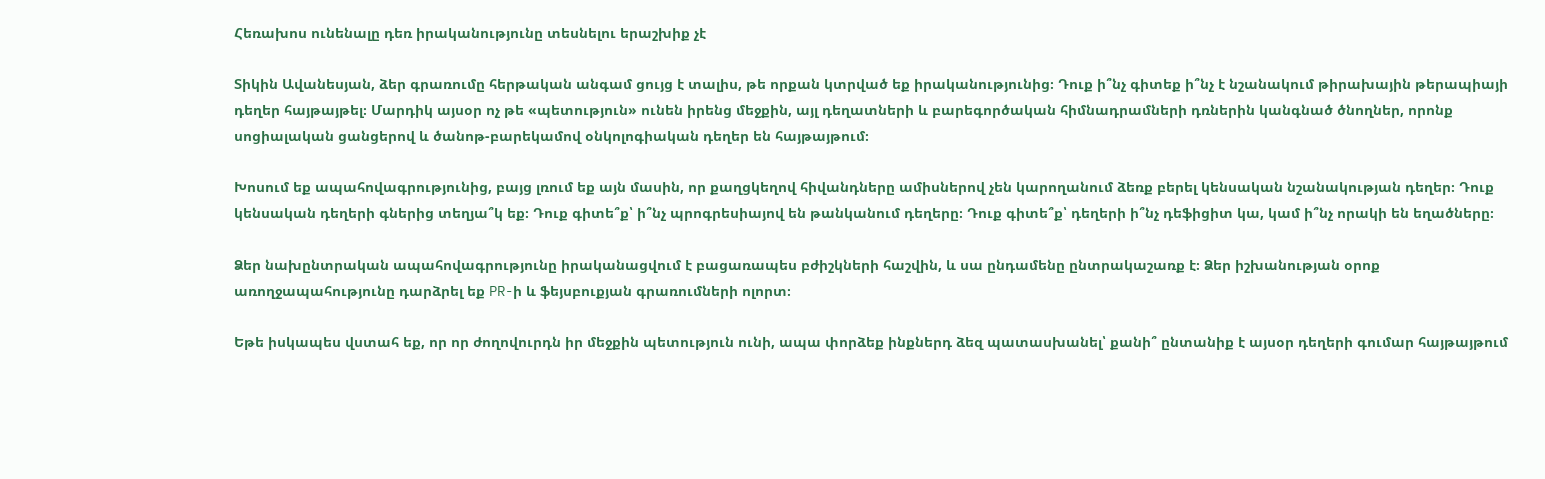Հեռախոս ունենալը դեռ իրականությունը տեսնելու երաշխիք չէ

Տիկին Ավանեսյան, ձեր գրառումը հերթական անգամ ցույց է տալիս, թե որքան կտրված եք իրականությունից։ Դուք ի՞նչ գիտեք ի՞նչ է նշանակում թիրախային թերապիայի դեղեր հայթայթել։ Մարդիկ այսօր ոչ թե «պետություն» ունեն իրենց մեջքին, այլ դեղատների և բարեգործական հիմնադրամների դռներին կանգնած ծնողներ, որոնք սոցիալական ցանցերով և ծանոթ-բարեկամով օնկոլոգիական դեղեր են հայթայթում։

Խոսում եք ապահովագրությունից, բայց լռում եք այն մասին, որ քաղցկեղով հիվանդները ամիսներով չեն կարողանում ձեռք բերել կենսական նշանակության դեղեր։ Դուք կենսական դեղերի գներից տեղյա՞կ եք։ Դուք գիտե՞ք՝ ի՞նչ պրոգրեսիայով են թանկանում դեղերը։ Դուք գիտե՞ք՝ դեղերի ի՞նչ դեֆիցիտ կա, կամ ի՞նչ որակի են եղածները։

Ձեր նախընտրական ապահովագրությունը իրականացվում է բացառապես բժիշկների հաշվին, և սա ընդամենը ընտրակաշառք է։ Ձեր իշխանության օրոք առողջապահությունը դարձրել եք PR-ի և ֆեյսբուքյան գրառումների ոլորտ։

Եթե իսկապես վստահ եք, որ որ ժողովուրդն իր մեջքին պետություն ունի, ապա փորձեք ինքներդ ձեզ պատասխանել՝ քանի՞ ընտանիք է այսօր դեղերի գումար հայթայթում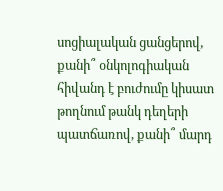սոցիալական ցանցերով, քանի՞ օնկոլոգիական հիվանդ է բուժումը կիսատ թողնում թանկ դեղերի պատճառով, քանի՞ մարդ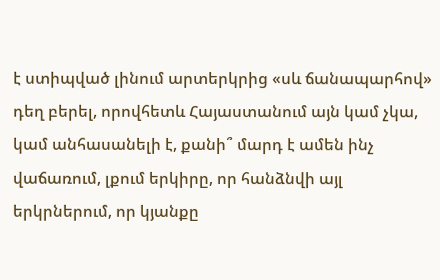է ստիպված լինում արտերկրից «սև ճանապարհով» դեղ բերել, որովհետև Հայաստանում այն կամ չկա, կամ անհասանելի է, քանի՞ մարդ է ամեն ինչ վաճառում, լքում երկիրը, որ հանձնվի այլ երկրներում, որ կյանքը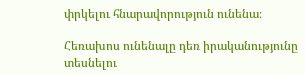փրկելու հնարավորություն ունենա։

Հեռախոս ունենալը դեռ իրականությունը տեսնելու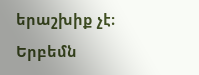երաշխիք չէ։ Երբեմն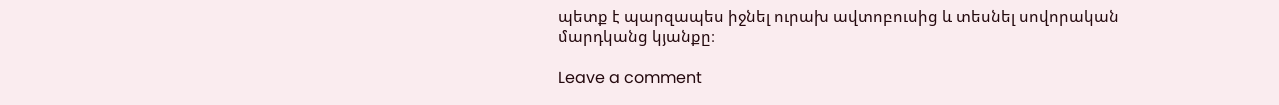պետք է պարզապես իջնել ուրախ ավտոբուսից և տեսնել սովորական մարդկանց կյանքը։

Leave a comment